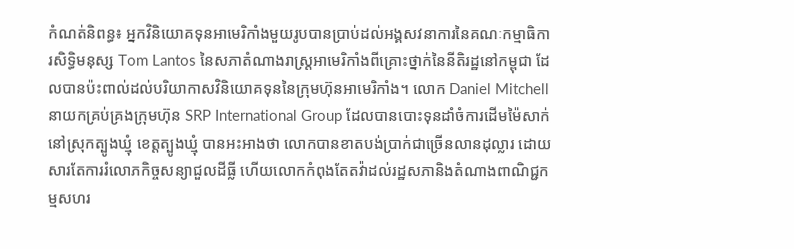កំណត់និពន្ធ៖ អ្នកវិនិយោគទុនអាមេរិកាំងមួយរូបបានប្រាប់ដល់អង្គសវនាការនៃគណៈកម្មាធិការសិទ្ធិមនុស្ស Tom Lantos នៃសភាតំណាងរាស្ត្រអាមេរិកាំងពីគ្រោះថ្នាក់នៃនីតិរដ្ឋនៅកម្ពុជា ដែលបានប៉ះពាល់ដល់បរិយាកាសវិនិយោគទុននៃក្រុមហ៊ុនអាមេរិកាំង។ លោក Daniel Mitchell នាយកគ្រប់គ្រងក្រុមហ៊ុន SRP International Group ដែលបានបោះទុនដាំចំការដើមម៉ៃសាក់នៅស្រុកត្បូងឃ្មុំ ខេត្តត្បូងឃ្មុំ បានអះអាងថា លោកបានខាតបង់ប្រាក់ជាច្រើនលានដុល្លារ ដោយសារតែការរំលោភកិច្ចសន្យាជួលដីធ្លី ហើយលោកកំពុងតែតវ៉ាដល់រដ្ឋសភានិងតំណាងពាណិជ្ជកម្មសហរ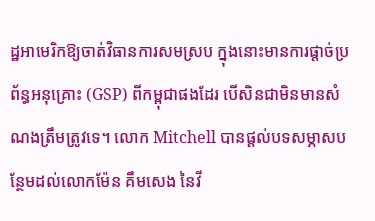ដ្ឋអាមេរិកឱ្យចាត់វិធានការសមស្រប ក្នុងនោះមានការផ្តាច់ប្រព័ន្ធអនុគ្រោះ (GSP) ពីកម្ពុជាផងដែរ បើសិនជាមិនមានសំណងត្រឹមត្រូវទេ។ លោក Mitchell បានផ្តល់បទសម្ភាសបន្ថែមដល់លោកម៉ែន គឹមសេង នៃវី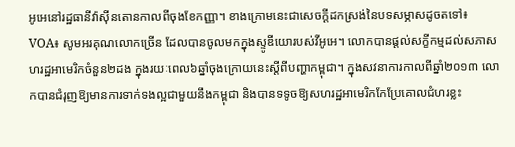អូអេនៅរដ្ឋធានីវ៉ាស៊ីនតោនកាលពីចុងខែកញ្ញា។ ខាងក្រោមនេះជាសេចក្តីដកស្រង់នៃបទសម្ភាសដូចតទៅ៖
VOA៖ សូមអរគុណលោកច្រើន ដែលបានចូលមកក្នុងស្ទូឌីយោរបស់វីអូអេ។ លោកបានផ្តល់សក្ខីកម្មដល់សភាសហរដ្ឋអាមេរិកចំនួន២ដង ក្នុងរយៈពេល៦ឆ្នាំចុងក្រោយនេះស្តីពីបញ្ហាកម្ពុជា។ ក្នុងសវនាការកាលពីឆ្នាំ២០១៣ លោកបានជំរុញឱ្យមានការទាក់ទងល្អជាមួយនឹងកម្ពុជា និងបានទទូចឱ្យសហរដ្ឋអាមេរិកកែប្រែគោលជំហរខ្លះ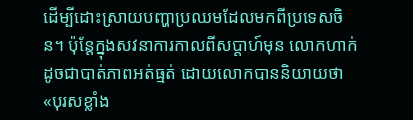ដើម្បីដោះស្រាយបញ្ហាប្រឈមដែលមកពីប្រទេសចិន។ ប៉ុន្តែក្នុងសវនាការកាលពីសប្តាហ៍មុន លោកហាក់ដូចជាបាត់ភាពអត់ធ្មត់ ដោយលោកបាននិយាយថា «បុរសខ្លាំង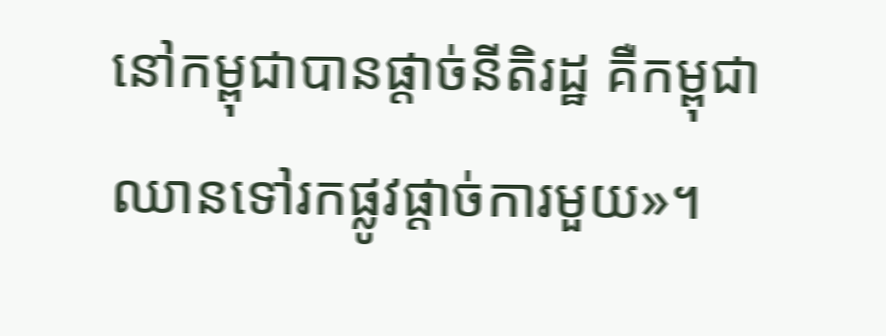នៅកម្ពុជាបានផ្តាច់នីតិរដ្ឋ គឺកម្ពុជាឈានទៅរកផ្លូវផ្តាច់ការមួយ»។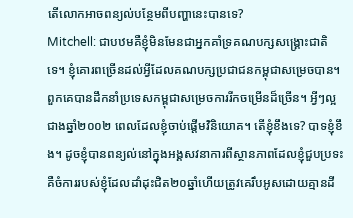តើលោកអាចពន្យល់បន្ថែមពីបញ្ហានេះបានទេ?
Mitchell: ជាបឋមគឺខ្ញុំមិនមែនជាអ្នកគាំទ្រគណបក្សសង្គ្រោះជាតិទេ។ ខ្ញុំគោរពច្រើនដល់អ្វីដែលគណបក្សប្រជាជនកម្ពុជាសម្រេចបាន។ ពួកគេបានដឹកនាំប្រទេសកម្ពុជាសម្រេចការរីកចម្រើនដ៏ច្រើន។ អ្វីៗល្អជាងឆ្នាំ២០០២ ពេលដែលខ្ញុំចាប់ផ្តើមវិនិយោគ។ តើខ្ញុំខឹងទេ? បាទខ្ញុំខឹង។ ដូចខ្ញុំបានពន្យល់នៅក្នុងអង្គសវនាការពីស្ថានភាពដែលខ្ញុំជួបប្រទះ គឺចំការរបស់ខ្ញុំដែលដាំដុះជិត២០ឆ្នាំហើយត្រូវគេរឹបអូសដោយគ្មានដី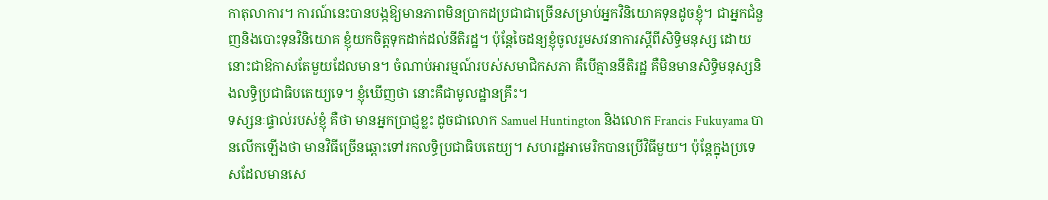កាតុលាការ។ ការណ៍នេះបានបង្កឱ្យមានភាពមិនប្រាកដប្រជាជាច្រើនសម្រាប់អ្នកវិនិយោគទុនដូចខ្ញុំ។ ជាអ្នកជំនួញនិងបោះទុនវិនិយោគ ខ្ញុំយកចិត្តទុកដាក់ដល់នីតិរដ្ឋ។ ប៉ុន្តែចៃដន្យខ្ញុំចូលរួមសវនាការស្តីពីសិទ្ធិមនុស្ស ដោយនោះជាឱកាសតែមួយដែលមាន។ ចំណាប់អារម្មណ៍របស់សមាជិកសភា គឺបើគ្មាននីតិរដ្ឋ គឺមិនមានសិទ្ធិមនុស្សនិងលទ្ធិប្រជាធិបតេយ្យទេ។ ខ្ញុំឃើញថា នោះគឺជាមូលដ្ឋានគ្រឹះ។
ទស្សនៈផ្ទាល់របស់ខ្ញុំ គឺថា មានអ្នកប្រាជ្ញខ្លះ ដូចជាលោក Samuel Huntington និងលោក Francis Fukuyama បានលើកឡើងថា មានវិធីច្រើនឆ្ពោះទៅរកលទ្ធិប្រជាធិបតេយ្យ។ សហរដ្ឋអាមេរិកបានប្រើវិធីមួយ។ ប៉ុន្តែក្នុងប្រទេសដែលមានសេ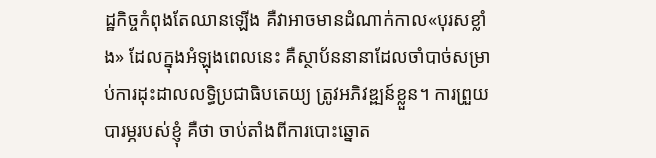ដ្ឋកិច្ចកំពុងតែឈានឡើង គឺវាអាចមានដំណាក់កាល«បុរសខ្លាំង» ដែលក្នុងអំឡុងពេលនេះ គឺស្ថាប័ននានាដែលចាំបាច់សម្រាប់ការដុះដាលលទ្ធិប្រជាធិបតេយ្យ ត្រូវអភិវឌ្ឍន៍ខ្លួន។ ការព្រួយបារម្ភរបស់ខ្ញុំ គឺថា ចាប់តាំងពីការបោះឆ្នោត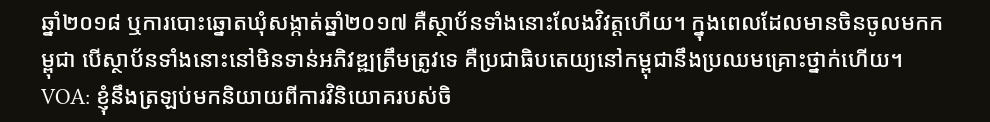ឆ្នាំ២០១៨ ឬការបោះឆ្នោតឃុំសង្កាត់ឆ្នាំ២០១៧ គឺស្ថាប័នទាំងនោះលែងវិវត្តហើយ។ ក្នុងពេលដែលមានចិនចូលមកកម្ពុជា បើស្ថាប័នទាំងនោះនៅមិនទាន់អភិវឌ្ឍត្រឹមត្រូវទេ គឺប្រជាធិបតេយ្យនៅកម្ពុជានឹងប្រឈមគ្រោះថ្នាក់ហើយ។
VOA: ខ្ញុំនឹងត្រឡប់មកនិយាយពីការវិនិយោគរបស់ចិ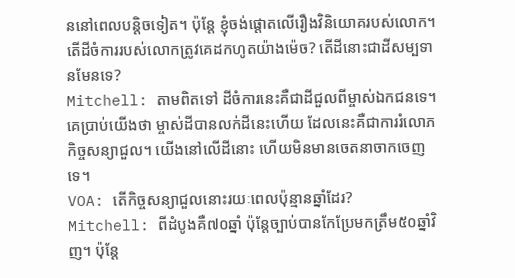ននៅពេលបន្តិចទៀត។ ប៉ុន្តែ ខ្ញុំចង់ផ្តោតលើរឿងវិនិយោគរបស់លោក។ តើដីចំការរបស់លោកត្រូវគេដកហូតយ៉ាងម៉េច? តើដីនោះជាដីសម្បទានមែនទេ?
Mitchell: តាមពិតទៅ ដីចំការនេះគឺជាដីជួលពីម្ចាស់ឯកជនទេ។ គេប្រាប់យើងថា ម្ចាស់ដីបានលក់ដីនេះហើយ ដែលនេះគឺជាការរំលោភកិច្ចសន្យាជួល។ យើងនៅលើដីនោះ ហើយមិនមានចេតនាចាកចេញទេ។
VOA: តើកិច្ចសន្យាជួលនោះរយៈពេលប៉ុន្មានឆ្នាំដែរ?
Mitchell: ពីដំបូងគឺ៧០ឆ្នាំ ប៉ុន្តែច្បាប់បានកែប្រែមកត្រឹម៥០ឆ្នាំវិញ។ ប៉ុន្តែ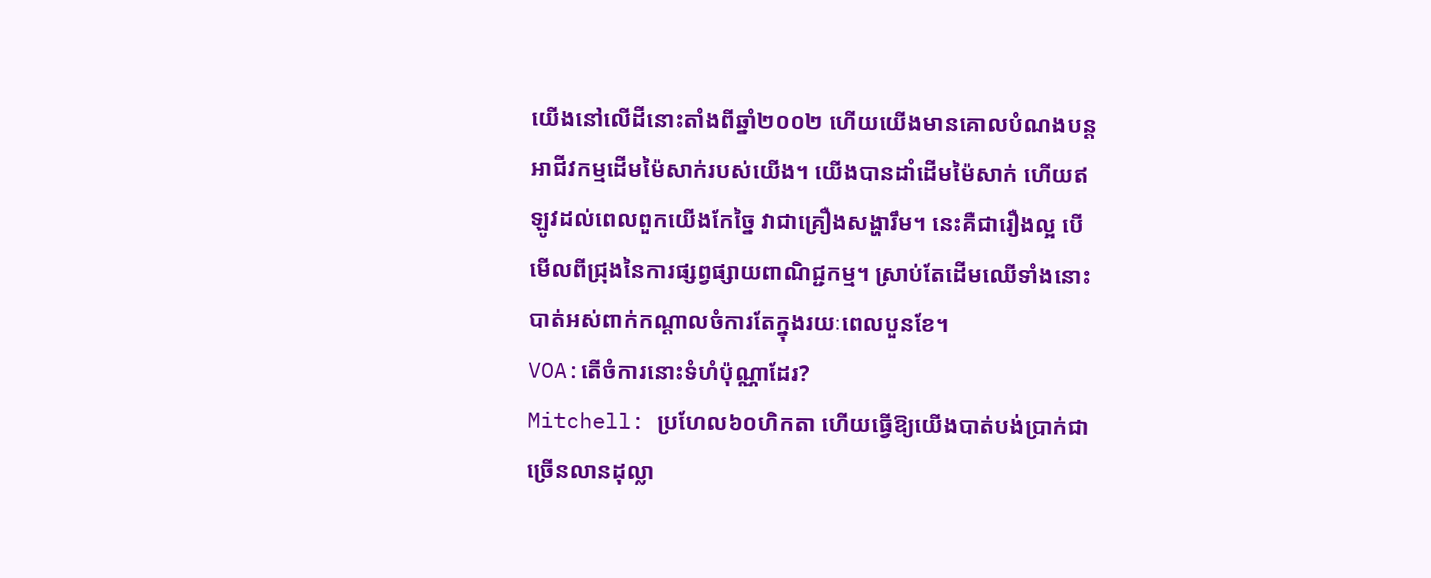យើងនៅលើដីនោះតាំងពីឆ្នាំ២០០២ ហើយយើងមានគោលបំណងបន្តអាជីវកម្មដើមម៉ៃសាក់របស់យើង។ យើងបានដាំដើមម៉ៃសាក់ ហើយឥឡូវដល់ពេលពួកយើងកែច្នៃ វាជាគ្រឿងសង្ហារឹម។ នេះគឺជារឿងល្អ បើមើលពីជ្រុងនៃការផ្សព្វផ្សាយពាណិជ្ជកម្ម។ ស្រាប់តែដើមឈើទាំងនោះបាត់អស់ពាក់កណ្តាលចំការតែក្នុងរយៈពេលបួនខែ។
VOA:តើចំការនោះទំហំប៉ុណ្ណាដែរ?
Mitchell: ប្រហែល៦០ហិកតា ហើយធ្វើឱ្យយើងបាត់បង់ប្រាក់ជាច្រើនលានដុល្លា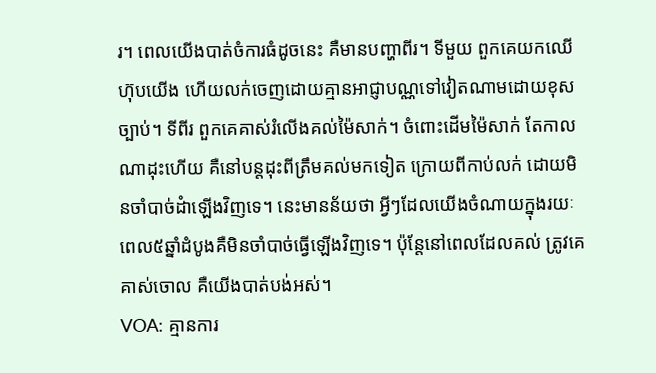រ។ ពេលយើងបាត់ចំការធំដូចនេះ គឺមានបញ្ហាពីរ។ ទីមួយ ពួកគេយកឈើហ៊ុបយើង ហើយលក់ចេញដោយគ្មានអាជ្ញាបណ្ណទៅវៀតណាមដោយខុសច្បាប់។ ទីពីរ ពួកគេគាស់រំលើងគល់ម៉ៃសាក់។ ចំពោះដើមម៉ៃសាក់ តែកាលណាដុះហើយ គឺនៅបន្តដុះពីត្រឹមគល់មកទៀត ក្រោយពីកាប់លក់ ដោយមិនចាំបាច់ដំាឡើងវិញទេ។ នេះមានន័យថា អ្វីៗដែលយើងចំណាយក្នុងរយៈពេល៥ឆ្នាំដំបូងគឺមិនចាំបាច់ធ្វើឡើងវិញទេ។ ប៉ុន្តែនៅពេលដែលគល់ ត្រូវគេគាស់ចោល គឺយើងបាត់បង់អស់។
VOA: គ្មានការ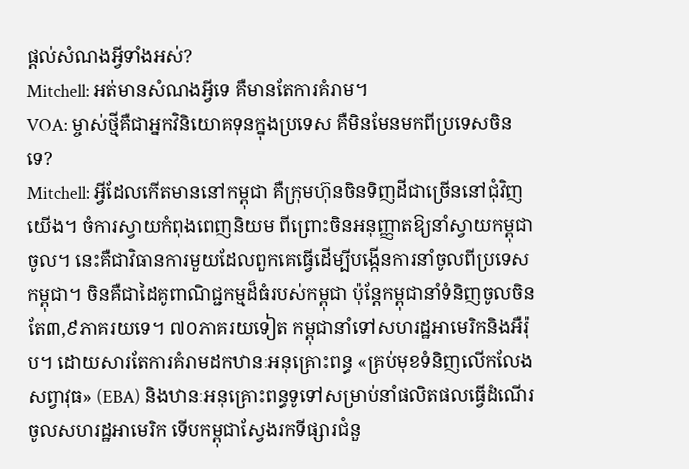ផ្តល់សំណងអ្វីទាំងអស់?
Mitchell: អត់មានសំណងអ្វីទេ គឺមានតែការគំរាម។
VOA: ម្ចាស់ថ្មីគឺជាអ្នកវិនិយោគទុនក្នុងប្រទេស គឺមិនមែនមកពីប្រទេសចិនទេ?
Mitchell: អ្វីដែលកើតមាននៅកម្ពុជា គឺក្រុមហ៊ុនចិនទិញដីជាច្រើននៅជុំវិញយើង។ ចំការស្វាយកំពុងពេញនិយម ពីព្រោះចិនអនុញ្ញាតឱ្យនាំស្វាយកម្ពុជាចូល។ នេះគឺជាវិធានការមួយដែលពួកគេធ្វើដើម្បីបង្កើនការនាំចូលពីប្រទេសកម្ពុជា។ ចិនគឺជាដៃគូពាណិជ្ជកម្មដ៏ធំរបស់កម្ពុជា ប៉ុន្តែកម្ពុជានាំទំនិញចូលចិនតែ៣,៩ភាគរយទេ។ ៧០ភាគរយទៀត កម្ពុជានាំទៅសហរដ្ឋអាមេរិកនិងអឺរ៉ុប។ ដោយសារតែការគំរាមដកឋានៈអនុគ្រោះពន្ធ «គ្រប់មុខទំនិញលើកលែងសព្វាវុធ» (EBA) និងឋានៈអនុគ្រោះពន្ធទូទៅសម្រាប់នាំផលិតផលធ្វើដំណើរចូលសហរដ្ឋអាមេរិក ទើបកម្ពុជាស្វែងរកទីផ្សារជំនួ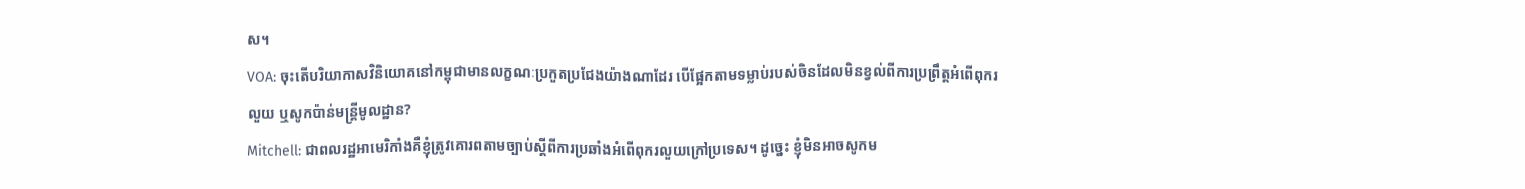ស។
VOA: ចុះតើបរិយាកាសវិនិយោគនៅកម្ពុជាមានលក្ខណៈប្រកួតប្រជែងយ៉ាងណាដែរ បើផ្អែកតាមទម្លាប់របស់ចិនដែលមិនខ្វល់ពីការប្រព្រឹត្តអំពើពុករលួយ ឬសូកប៉ាន់មន្ត្រីមូលដ្ឋាន?
Mitchell: ជាពលរដ្ឋអាមេរិកាំងគឺខ្ញុំត្រូវគោរពតាមច្បាប់ស្តីពីការប្រឆាំងអំពើពុករលួយក្រៅប្រទេស។ ដូច្នេះ ខ្ញុំមិនអាចសូកម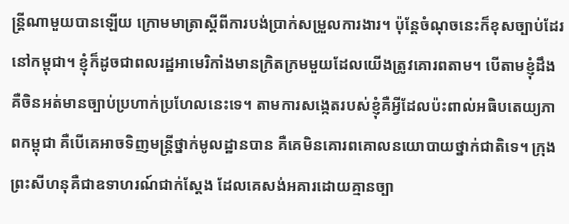ន្ត្រីណាមួយបានឡើយ ក្រោមមាត្រាស្តីពីការបង់ប្រាក់សម្រួលការងារ។ ប៉ុន្តែចំណុចនេះក៏ខុសច្បាប់ដែរនៅកម្ពុជា។ ខ្ញុំក៏ដូចជាពលរដ្ឋអាមេរិកាំងមានក្រិតក្រមមួយដែលយើងត្រូវគោរពតាម។ បើតាមខ្ញុំដឹង គឺចិនអត់មានច្បាប់ប្រហាក់ប្រហែលនេះទេ។ តាមការសង្កេតរបស់ខ្ញុំគឺអ្វីដែលប៉ះពាល់អធិបតេយ្យភាពកម្ពុជា គឺបើគេអាចទិញមន្ត្រីថ្នាក់មូលដ្ឋានបាន គឺគេមិនគោរពគោលនយោបាយថ្នាក់ជាតិទេ។ ក្រុងព្រះសីហនុគឺជាឧទាហរណ៍ជាក់ស្តែង ដែលគេសង់អគារដោយគ្មានច្បា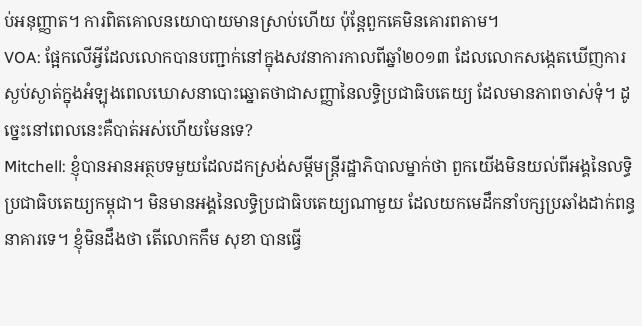ប់អនុញ្ញាត។ ការពិតគោលនយោបាយមានស្រាប់ហើយ ប៉ុន្តែពួកគេមិនគោរពតាម។
VOA: ផ្អែកលើអ្វីដែលលោកបានបញ្ជាក់នៅក្នុងសវនាការកាលពីឆ្នាំ២០១៣ ដែលលោកសង្កេតឃើញការស្ងប់ស្ងាត់ក្នុងអំឡុងពេលឃោសនាបោះឆ្នោតថាជាសញ្ញានៃលទ្ធិប្រជាធិបតេយ្យ ដែលមានភាពចាស់ទុំ។ ដូច្នេះនៅពេលនេះគឺបាត់អស់ហើយមែនទេ?
Mitchell: ខ្ញុំបានអានអត្ថបទមួយដែលដកស្រង់សម្តីមន្ត្រីរដ្ឋាភិបាលម្នាក់ថា ពួកយើងមិនយល់ពីអង្គនៃលទ្ធិប្រជាធិបតេយ្យកម្ពុជា។ មិនមានអង្គនៃលទ្ធិប្រជាធិបតេយ្យណាមួយ ដែលយកមេដឹកនាំបក្សប្រឆាំងដាក់ពន្ធនាគារទេ។ ខ្ញុំមិនដឹងថា តើលោកកឹម សុខា បានធ្វើ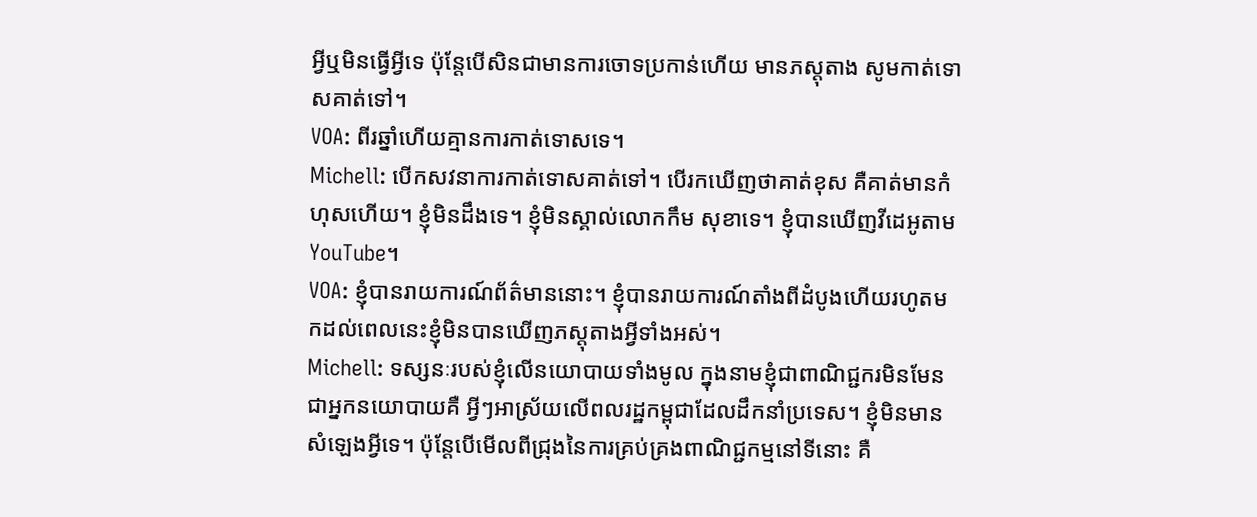អ្វីឬមិនធ្វើអ្វីទេ ប៉ុន្តែបើសិនជាមានការចោទប្រកាន់ហើយ មានភស្តុតាង សូមកាត់ទោសគាត់ទៅ។
VOA: ពីរឆ្នាំហើយគ្មានការកាត់ទោសទេ។
Michell: បើកសវនាការកាត់ទោសគាត់ទៅ។ បើរកឃើញថាគាត់ខុស គឺគាត់មានកំហុសហើយ។ ខ្ញុំមិនដឹងទេ។ ខ្ញុំមិនស្គាល់លោកកឹម សុខាទេ។ ខ្ញុំបានឃើញវីដេអូតាម YouTube។
VOA: ខ្ញុំបានរាយការណ៍ព័ត៌មាននោះ។ ខ្ញុំបានរាយការណ៍តាំងពីដំបូងហើយរហូតមកដល់ពេលនេះខ្ញុំមិនបានឃើញភស្តុតាងអ្វីទាំងអស់។
Michell: ទស្សនៈរបស់ខ្ញុំលើនយោបាយទាំងមូល ក្នុងនាមខ្ញុំជាពាណិជ្ជករមិនមែនជាអ្នកនយោបាយគឺ អ្វីៗអាស្រ័យលើពលរដ្ឋកម្ពុជាដែលដឹកនាំប្រទេស។ ខ្ញុំមិនមានសំឡេងអ្វីទេ។ ប៉ុន្តែបើមើលពីជ្រុងនៃការគ្រប់គ្រងពាណិជ្ជកម្មនៅទីនោះ គឺ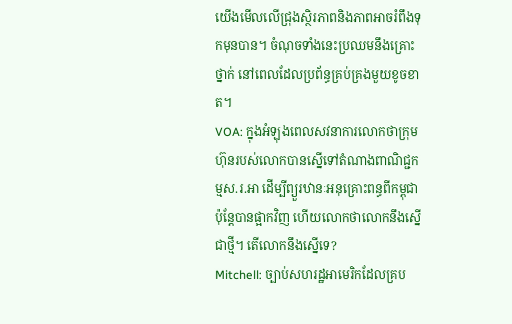យើងមើលលើជ្រុងស្ថិរភាពនិងភាពអាចរំពឹងទុកមុនបាន។ ចំណុចទាំងនេះប្រឈមនឹងគ្រោះថ្នាក់ នៅពេលដែលប្រព័ន្ធគ្រប់គ្រងមួយខូចខាត។
VOA: ក្នុងអំឡុងពេលសវនាការលោកថាក្រុមហ៊ុនរបស់លោកបានស្នើទៅតំណាងពាណិជ្ជកម្មស.រ.អា ដើម្បីព្យួរឋានៈអនុគ្រោះពន្ធពីកម្ពុជា ប៉ុន្តែបានផ្អាកវិញ ហើយលោកថាលោកនឹងស្នើជាថ្មី។ តើលោកនឹងស្នើទេ?
Mitchell: ច្បាប់សហរដ្ឋអាមេរិកដែលគ្រប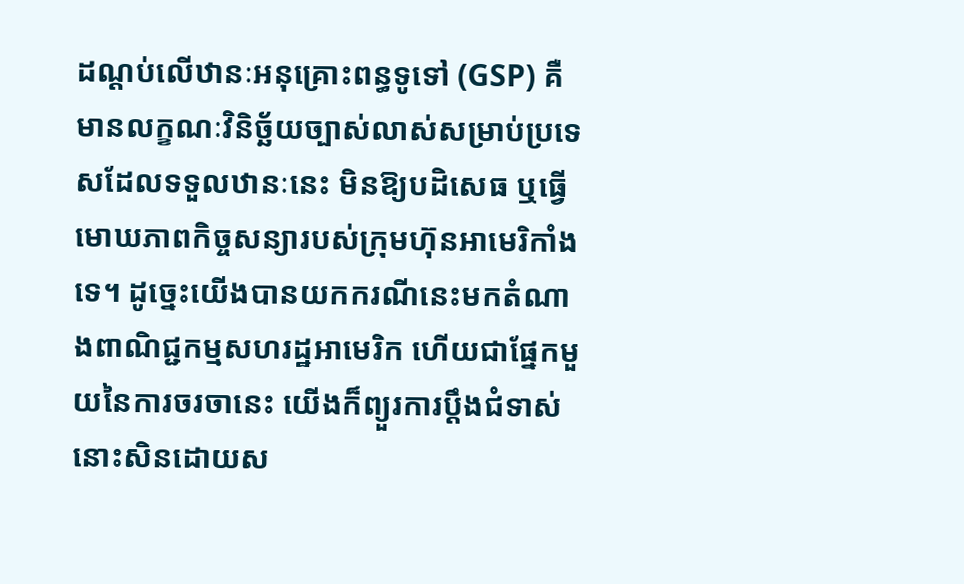ដណ្តប់លើឋានៈអនុគ្រោះពន្ធទូទៅ (GSP) គឺមានលក្ខណៈវិនិច្ឆ័យច្បាស់លាស់សម្រាប់ប្រទេសដែលទទួលឋានៈនេះ មិនឱ្យបដិសេធ ឬធ្វើមោឃភាពកិច្ចសន្យារបស់ក្រុមហ៊ុនអាមេរិកាំងទេ។ ដូច្នេះយើងបានយកករណីនេះមកតំណាងពាណិជ្ជកម្មសហរដ្ឋអាមេរិក ហើយជាផ្នែកមួយនៃការចរចានេះ យើងក៏ព្យួរការប្តឹងជំទាស់នោះសិនដោយស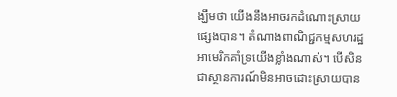ង្ឃឹមថា យើងនឹងអាចរកដំណោះស្រាយផ្សេងបាន។ តំណាងពាណិជ្ជកម្មសហរដ្ឋអាមេរិកគាំទ្រយើងខ្លាំងណាស់។ បើសិនជាស្ថានការណ៍មិនអាចដោះស្រាយបាន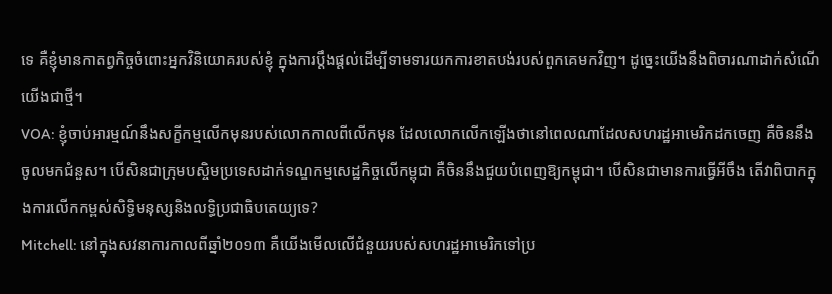ទេ គឺខ្ញុំមានកាតព្វកិច្ចចំពោះអ្នកវិនិយោគរបស់ខ្ញុំ ក្នុងការប្តឹងផ្តល់ដើម្បីទាមទារយកការខាតបង់របស់ពួកគេមកវិញ។ ដូច្នេះយើងនឹងពិចារណាដាក់សំណើយើងជាថ្មី។
VOA: ខ្ញុំចាប់អារម្មណ៍នឹងសក្ខីកម្មលើកមុនរបស់លោកកាលពីលើកមុន ដែលលោកលើកឡើងថានៅពេលណាដែលសហរដ្ឋអាមេរិកដកចេញ គឺចិននឹងចូលមកជំនួស។ បើសិនជាក្រុមបស្ចិមប្រទេសដាក់ទណ្ឌកម្មសេដ្ឋកិច្ចលើកម្ពុជា គឺចិននឹងជួយបំពេញឱ្យកម្ពុជា។ បើសិនជាមានការធ្វើអីចឹង តើវាពិបាកក្នុងការលើកកម្ពស់សិទ្ធិមនុស្សនិងលទ្ធិប្រជាធិបតេយ្យទេ?
Mitchell: នៅក្នុងសវនាការកាលពីឆ្នាំ២០១៣ គឺយើងមើលលើជំនួយរបស់សហរដ្ឋអាមេរិកទៅប្រ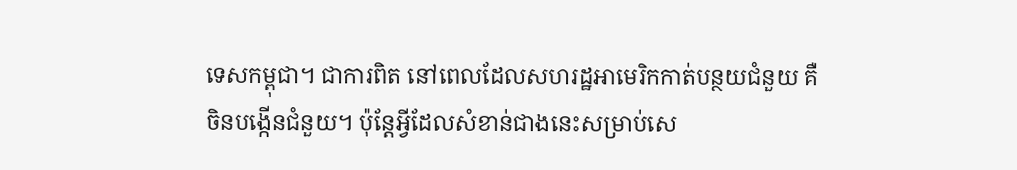ទេសកម្ពុជា។ ជាការពិត នៅពេលដែលសហរដ្ឋអាមេរិកកាត់បន្ថយជំនួយ គឺចិនបង្កើនជំនួយ។ ប៉ុន្តែអ្វីដែលសំខាន់ជាងនេះសម្រាប់សេ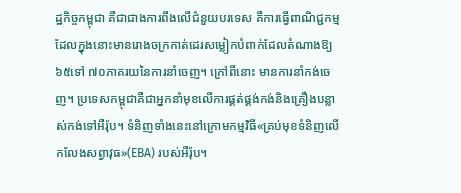ដ្ឋកិច្ចកម្ពុជា គឺជាជាងការពឹងលើជំនួយបរទេស គឺការធ្វើពាណិជ្ជកម្ម ដែលក្នុងនោះមានរោងចក្រកាត់ដេរសម្លៀកបំពាក់ដែលតំណាងឱ្យ៦៥ទៅ ៧០ភាគរយនៃការនាំចេញ។ ក្រៅពីនោះ មានការនាំកង់ចេញ។ ប្រទេសកម្ពុជាគឺជាអ្នកនាំមុខលើការផ្គត់ផ្គង់កង់និងគ្រឿងបន្លាស់កង់ទៅអឺរ៉ុប។ ទំនិញទាំងនេះនៅក្រោមកម្មវិធី«គ្រប់មុខទំនិញលើកលែងសព្វាវុធ»(EBA) របស់អឺរ៉ុប។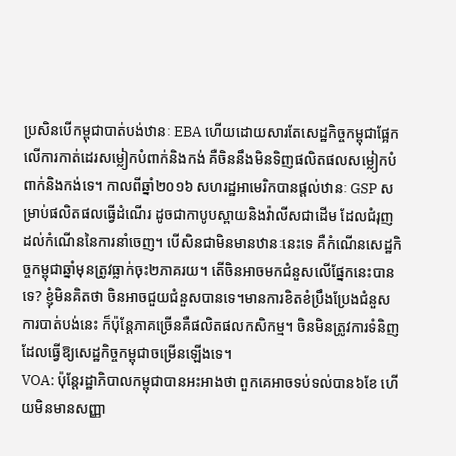ប្រសិនបើកម្ពុជាបាត់បង់ឋានៈ EBA ហើយដោយសារតែសេដ្ឋកិច្ចកម្ពុជាផ្អែកលើការកាត់ដេរសម្លៀកបំពាក់និងកង់ គឺចិននឹងមិនទិញផលិតផលសម្លៀកបំពាក់និងកង់ទេ។ កាលពីឆ្នាំ២០១៦ សហរដ្ឋអាមេរិកបានផ្តល់ឋានៈ GSP សម្រាប់ផលិតផលធ្វើដំណើរ ដូចជាកាបូបស្ពាយនិងវ៉ាលីសជាដើម ដែលជំរុញដល់កំណើននៃការនាំចេញ។ បើសិនជាមិនមានឋានៈនេះទេ គឺកំណើនសេដ្ឋកិច្ចកម្ពុជាឆ្នាំមុនត្រូវធ្លាក់ចុះ២ភាគរយ។ តើចិនអាចមកជំនួសលើផ្នែកនេះបានទេ? ខ្ញុំមិនគិតថា ចិនអាចជួយជំនួសបានទេ។មានការខិតខំប្រឹងប្រែងជំនួសការបាត់បង់នេះ ក៏ប៉ុន្តែភាគច្រើនគឺផលិតផលកសិកម្ម។ ចិនមិនត្រូវការទំនិញដែលធ្វើឱ្យសេដ្ឋកិច្ចកម្ពុជាចម្រើនឡើងទេ។
VOA: ប៉ុន្តែរដ្ឋាភិបាលកម្ពុជាបានអះអាងថា ពួកគេអាចទប់ទល់បាន៦ខែ ហើយមិនមានសញ្ញា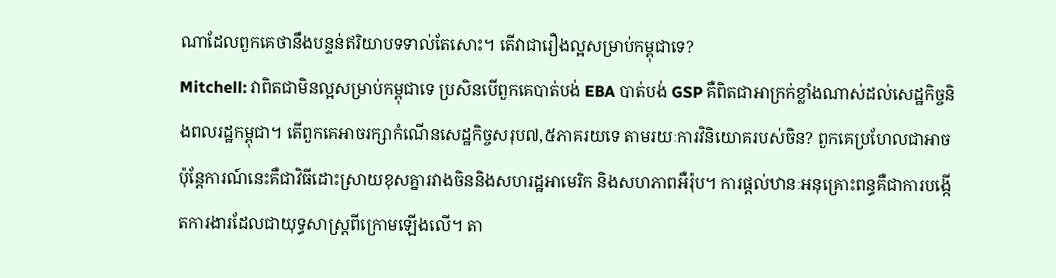ណាដែលពួកគេថានឹងបន្ទន់ឥរិយាបទទាល់តែសោះ។ តើវាជារឿងល្អសម្រាប់កម្ពុជាទេ?
Mitchell: វាពិតជាមិនល្អសម្រាប់កម្ពុជាទេ ប្រសិនបើពួកគេបាត់បង់ EBA បាត់បង់ GSP គឺពិតជាអាក្រក់ខ្លាំងណាស់ដល់សេដ្ឋកិច្ចនិងពលរដ្ឋកម្ពុជា។ តើពួកគេអាចរក្សាកំណើនសេដ្ឋកិច្ចសរុប៧,៥ភាគរយទេ តាមរយៈការវិនិយោគរបស់ចិន? ពួកគេប្រហែលជាអាច ប៉ុន្តែការណ៍នេះគឺជាវិធីដោះស្រាយខុសគ្នារវាងចិននិងសហរដ្ឋអាមេរិក និងសហភាពអឺរ៉ុប។ ការផ្តល់ឋានៈអនុគ្រោះពន្ធគឺជាការបង្កើតការងារដែលជាយុទ្ធសាស្ត្រពីក្រោមឡើងលើ។ តា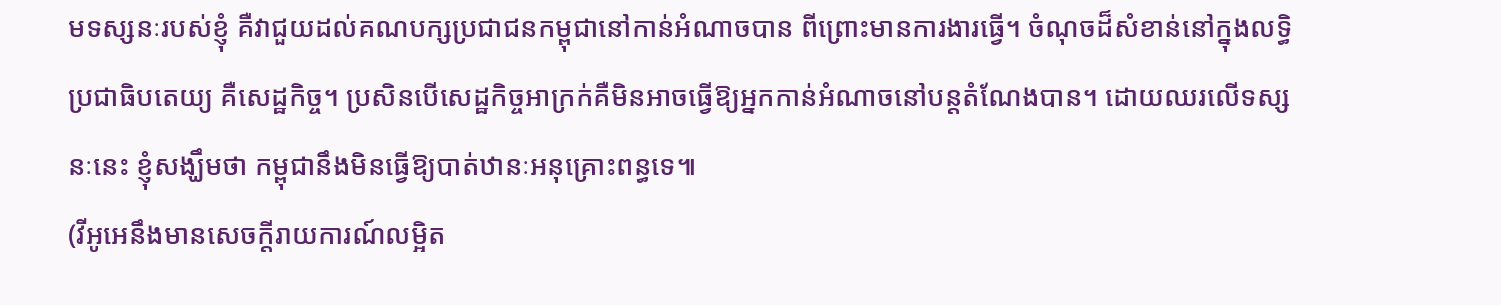មទស្សនៈរបស់ខ្ញុំ គឺវាជួយដល់គណបក្សប្រជាជនកម្ពុជានៅកាន់អំណាចបាន ពីព្រោះមានការងារធ្វើ។ ចំណុចដ៏សំខាន់នៅក្នុងលទ្ធិប្រជាធិបតេយ្យ គឺសេដ្ឋកិច្ច។ ប្រសិនបើសេដ្ឋកិច្ចអាក្រក់គឺមិនអាចធ្វើឱ្យអ្នកកាន់អំណាចនៅបន្តតំណែងបាន។ ដោយឈរលើទស្សនៈនេះ ខ្ញុំសង្ឃឹមថា កម្ពុជានឹងមិនធ្វើឱ្យបាត់ឋានៈអនុគ្រោះពន្ធទេ៕
(វីអូអេនឹងមានសេចក្តីរាយការណ៍លម្អិត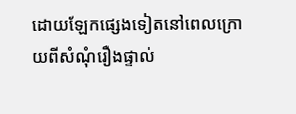ដោយឡែកផ្សេងទៀតនៅពេលក្រោយពីសំណុំរឿងផ្ទាល់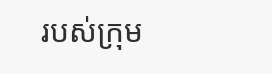របស់ក្រុម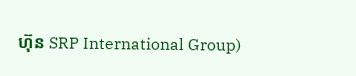ហ៊ុន SRP International Group)